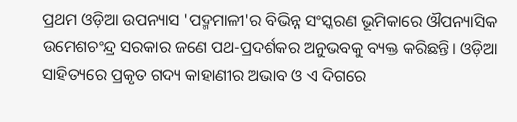ପ୍ରଥମ ଓଡ଼ିଆ ଉପନ୍ୟାସ 'ପଦ୍ମମାଳୀ'ର ବିଭିନ୍ନ ସଂସ୍କରଣ ଭୂମିକାରେ ଔପନ୍ୟାସିକ ଉମେଶଚଂନ୍ଦ୍ର ସରକାର ଜଣେ ପଥ-ପ୍ରଦର୍ଶକର ଅନୁଭବକୁ ବ୍ୟକ୍ତ କରିଛନ୍ତି। ଓଡ଼ିଆ ସାହିତ୍ୟରେ ପ୍ରକୃତ ଗଦ୍ୟ କାହାଣୀର ଅଭାବ ଓ ଏ ଦିଗରେ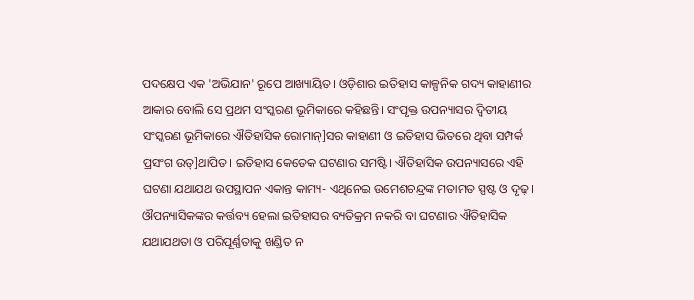ପଦକ୍ଷେପ ଏକ 'ଅଭିଯାନ' ରୂପେ ଆଖ୍ୟାୟିତ। ଓଡ଼ିଶାର ଇତିହାସ କାଳ୍ପନିକ ଗଦ୍ୟ କାହାଣୀର ଆକାର ବୋଲି ସେ ପ୍ରଥମ ସଂସ୍କରଣ ଭୂମିକାରେ କହିଛନ୍ତି। ସଂପୃକ୍ତ ଉପନ୍ୟାସର ଦ୍ୱିତୀୟ ସଂସ୍କରଣ ଭୂମିକାରେ ଐତିହାସିକ ରୋମାନ୍]ସର କାହାଣୀ ଓ ଇତିହାସ ଭିତରେ ଥିବା ସମ୍ପର୍କ ପ୍ରସଂଗ ଉତ୍]ଥାପିତ। ଇତିହାସ କେତେକ ଘଟଣାର ସମଷ୍ଟି। ଐତିହାସିକ ଉପନ୍ୟାସରେ ଏହି ଘଟଣା ଯଥାଯଥ ଉପସ୍ଥାପନ ଏକାନ୍ତ କାମ୍ୟ- ଏଥିନେଇ ଉମେଶଚନ୍ଦ୍ରଙ୍କ ମତାମତ ସ୍ପଷ୍ଟ ଓ ଦୃଢ଼। ଔପନ୍ୟାସିକଙ୍କର କର୍ତ୍ତବ୍ୟ ହେଲା ଇତିହାସର ବ୍ୟତିକ୍ରମ ନକରି ବା ଘଟଣାର ଐତିହାସିକ ଯଥାଯଥତା ଓ ପରିପୂର୍ଣ୍ଣତାକୁ ଖଣ୍ଡିତ ନ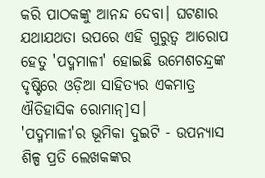କରି ପାଠକଙ୍କୁ ଆନନ୍ଦ ଦେବା। ଘଟଣାର ଯଥାଯଥତା ଉପରେ ଏହି ଗୁରୁତ୍ୱ ଆରୋପ ହେତୁ 'ପଦ୍ମମାଳୀ' ହୋଇଛି ଉମେଶଚନ୍ଦ୍ରଙ୍କ ଦୃଷ୍ଟିରେ ଓଡ଼ିଆ ସାହିତ୍ୟର ଏକମାତ୍ର ଐତିହାସିକ ରୋମାନ୍]ସ।
'ପଦ୍ମମାଳୀ'ର ଭୂମିକା ଦୁଇଟି - ଉପନ୍ୟାସ ଶିଳ୍ପ ପ୍ରତି ଲେଖକଙ୍କର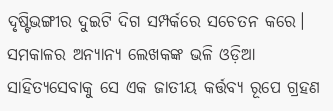ଦୃଷ୍ଟିଭଙ୍ଗୀର ଦୁଇଟି ଦିଗ ସମ୍ପର୍କରେ ସଚେତନ କରେ। ସମକାଳର ଅନ୍ୟାନ୍ୟ ଲେଖକଙ୍କ ଭଳି ଓଡ଼ିଆ ସାହିତ୍ୟସେବାକୁ ସେ ଏକ ଜାତୀୟ କର୍ତ୍ତବ୍ୟ ରୂପେ ଗ୍ରହଣ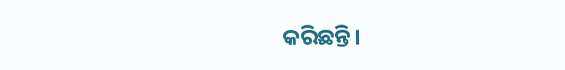କରିଛନ୍ତି।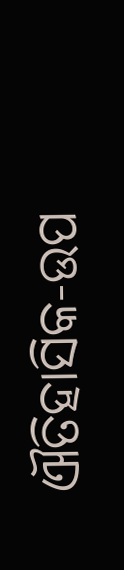ଐତିହାସିକ-ଉପ